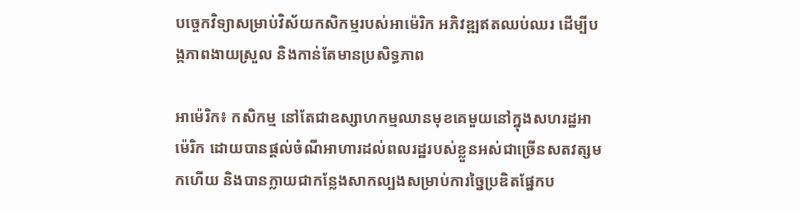បច្ចេកវិទ្យាសម្រាប់វិស័យកសិកម្មរបស់អាម៉េរិក អភិវឌ្ឍឥតឈប់ឈរ ដើម្បីបង្កភាពងាយស្រួល និងកាន់តែមានប្រសិទ្ធភាព

អាម៉េរិក៖ កសិកម្ម នៅតែជាឧស្សាហកម្មឈានមុខគេមួយនៅក្នុងសហរដ្ឋអាម៉េរិក ដោយបានផ្តល់ចំណីអាហារដល់ពលរដ្ឋរបស់ខ្លួនអស់ជាច្រើនសតវត្សមកហើយ និងបានក្លាយជាកន្លែងសាកល្បងសម្រាប់ការច្នៃប្រឌិតផ្នែកប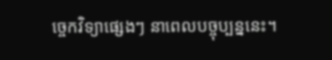ច្ចេកវិទ្យាផ្សេងៗ នាពេលបច្ចុប្បន្ននេះ។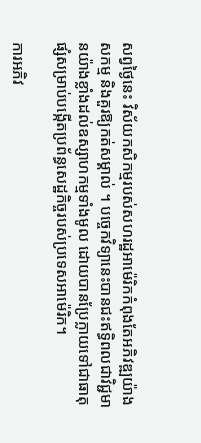សព្វថ្ងៃនេះ វិស័យកសិកម្មរបស់សហរដ្ឋអាម៉េរិកកំពុងតែអភិវឌ្ឍយ៉ាងសកម្ម និងគួរឱ្យកត់សម្គាល់ ។ បច្ចេកវិទ្យានេះបានជះឥទ្ធិពលជាវិជ្ជមានយ៉ាងខ្លាំងដល់ឧស្សាហកម្មទាំងមូល ដោយបានប្រែក្លាយទៅជាធាតុផ្សំសម្រាប់បង្កើតប្រព័ន្ធសេដ្ឋកិច្ចរបស់ប្រទេសអាម៉េរិក។

ការអភិវ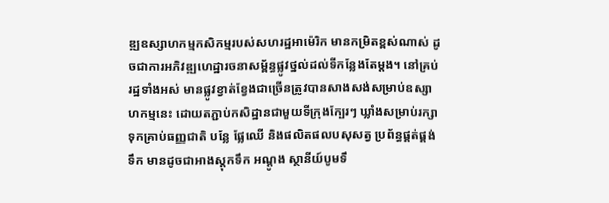ឌ្ឍឧស្សាហកម្មកសិកម្មរបស់សហរដ្ឋអាម៉េរិក មានកម្រិតខ្ពស់ណាស់ ដូចជាការអភិវឌ្ឍហេដ្ឋារចនាសម្ព័ន្ធផ្លូវថ្នល់ដល់ទីកន្លែងតែម្តង។ នៅគ្រប់រដ្ឋទាំងអស់ មានផ្លូវខ្វាត់ខ្វែងជាច្រើនត្រូវបានសាងសង់សម្រាប់ឧស្សាហកម្មនេះ ដោយតភ្ជាប់កសិដ្ឋានជាមួយទីក្រុងក្បែរៗ ឃ្លាំងសម្រាប់រក្សាទុកគ្រាប់ធញ្ញជាតិ បន្លែ ផ្លែឈើ និងផលិតផលបសុសត្វ ប្រព័ន្ធផ្គត់ផ្គង់ទឹក មានដូចជាអាងស្តុកទឹក អណ្តូង ស្ថានីយ៍បូមទឹ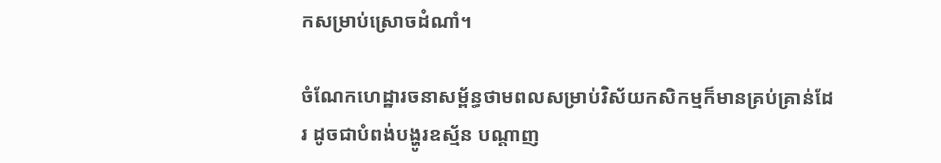កសម្រាប់ស្រោចដំណាំ។

ចំណែកហេដ្ឋារចនាសម្ព័ន្ធថាមពលសម្រាប់វិស័យកសិកម្មក៏មានគ្រប់គ្រាន់ដែរ ដូចជាបំពង់បង្ហូរឧស្ម័ន បណ្តាញ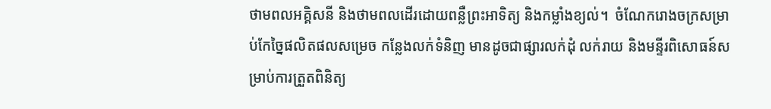ថាមពលអគ្គិសនី និងថាមពលដើរដោយពន្លឺព្រះអាទិត្យ និងកម្លាំងខ្យល់។  ចំណែករោងចក្រសម្រាប់កែច្នៃផលិតផលសម្រេច កន្លែងលក់ទំនិញ មានដូចជាផ្សារលក់ដុំ លក់រាយ និងមន្ទីរពិសោធន៍សម្រាប់ការត្រួតពិនិត្យ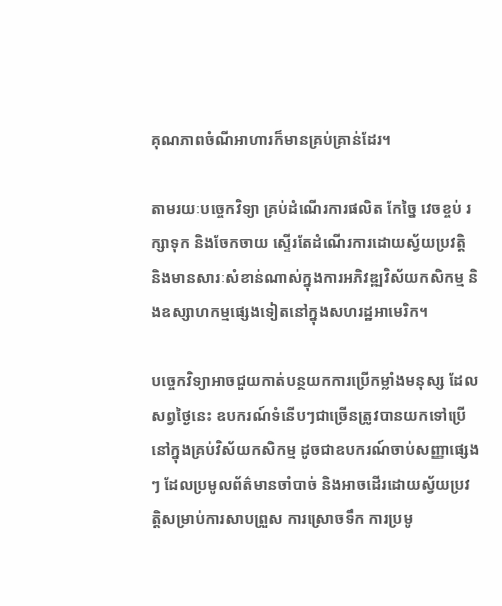គុណភាពចំណីអាហារក៏មានគ្រប់គ្រាន់ដែរ។

តាមរយៈបច្ចេកវិទ្យា គ្រប់ដំណើរការផលិត កែច្នៃ វេចខ្ចប់ រក្សាទុក និងចែកចាយ ស្ទើរតែដំណើរការដោយស្វ័យប្រវត្តិ និងមានសារៈសំខាន់ណាស់ក្នុងការអភិវឌ្ឍវិស័យកសិកម្ម និងឧស្សាហកម្មផ្សេងទៀតនៅក្នុងសហរដ្ឋអាមេរិក។

បច្ចេកវិទ្យាអាចជួយកាត់បន្ថយកការប្រើកម្លាំងមនុស្ស ដែលសព្វថ្ងៃនេះ ឧបករណ៍ទំនើបៗជាច្រើនត្រូវបានយកទៅប្រើនៅក្នុងគ្រប់វិស័យកសិកម្ម ដូចជាឧបករណ៍ចាប់សញ្ញាផ្សេងៗ ដែលប្រមូលព័ត៌មានចាំបាច់ និងអាចដើរដោយស្វ័យប្រវត្តិសម្រាប់ការសាបព្រួស ការស្រោចទឹក ការប្រមូ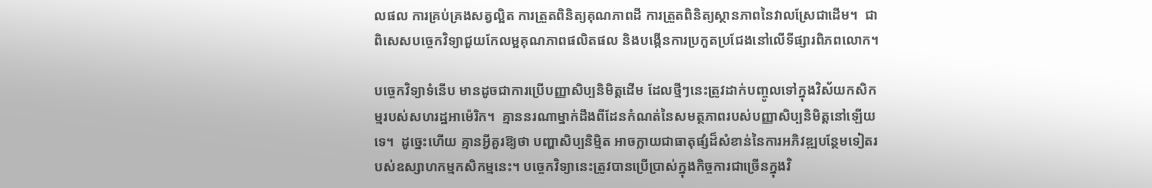លផល ការគ្រប់គ្រងសត្វល្អិត ការត្រួតពិនិត្យគុណភាពដី ការត្រួតពិនិត្យស្ថានភាពនៃវាលស្រែជាដើម។  ជាពិសេសបច្ចេកវិទ្យាជួយកែលម្អគុណភាពផលិតផល និងបង្កើនការប្រកួតប្រជែងនៅលើទីផ្សារពិភពលោក។

បច្ចេកវិទ្យាទំនើប មានដូចជាការប្រើបញ្ញាសិប្បនិមិត្តដើម ដែលថ្មីៗនេះត្រូវដាក់បញ្ចូលទៅក្នុងវិស័យកសិកម្មរបស់សហរដ្ឋអាម៉េរិក។  គ្មាននរណាម្នាក់ដឹងពីដែនកំណត់នៃសមត្ថភាពរបស់បញ្ញាសិប្បនិមិត្តនៅឡើយទេ។  ដូច្នេះហើយ គ្មានអ្វីគួរឱ្យថា បញ្ហាសិប្បនិម្មិត អាចក្លាយជាធាតុផ្សំដ៏សំខាន់នៃការអភិវឌ្ឍបន្ថែមទៀតរបស់ឧស្សាហកម្មកសិកម្មនេះ។ បច្ចេកវិទ្យានេះត្រូវបានប្រើប្រាស់ក្នុងកិច្ចការជាច្រើនក្នុងវិ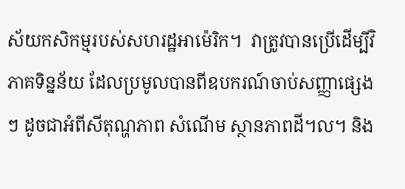ស័យកសិកម្មរបស់សហរដ្ឋអាម៉េរិក។  វាត្រូវបានប្រើដើម្បីវិភាគទិន្នន័យ ដែលប្រមូលបានពីឧបករណ៍ចាប់សញ្ញាផ្សេងៗ ដូចជាអំពីសីតុណ្ហភាព សំណើម ស្ថានភាពដី។ល។ និង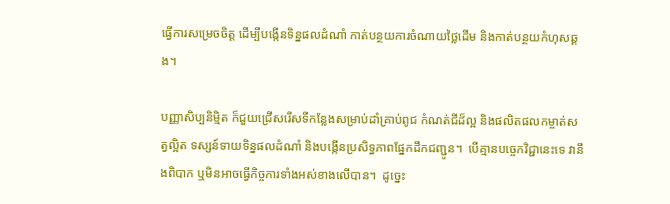ធ្វើការសម្រេចចិត្ត ដើម្បីបង្កើនទិន្នផលដំណាំ កាត់បន្ថយការចំណាយថ្លៃដើម និងកាត់បន្ថយកំហុសឆ្គង។

បញ្ញាសិប្បនិម្មិត ក៏ជួយជ្រើសរើសទីកន្លែងសម្រាប់ដាំគ្រាប់ពូជ កំណត់ជីដ៏ល្អ និងផលិតផលកម្ចាត់សត្វល្អិត ទស្សន៍ទាយទិន្នផលដំណាំ និងបង្កើនប្រសិទ្ធភាពផ្នែកដឹកជញ្ជូន។  បើគ្មានបច្ចេកវិជ្ជានេះទេ វានឹងពិបាក ឬមិនអាចធ្វើកិច្ចការទាំងអស់ខាងលើបាន។  ដូច្នេះ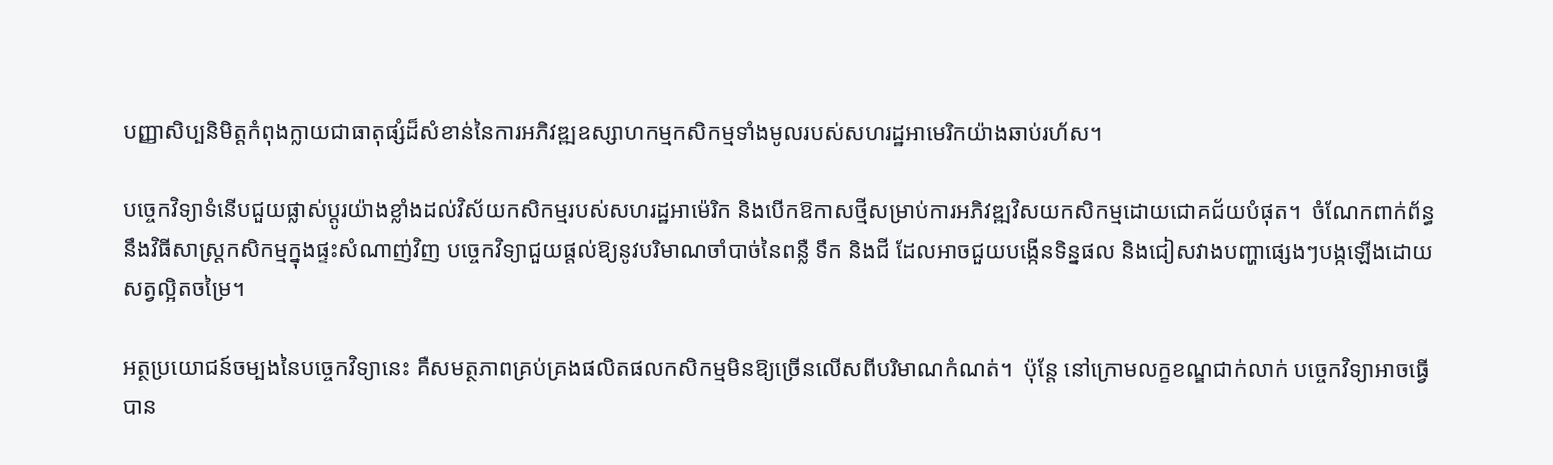បញ្ញាសិប្បនិមិត្តកំពុងក្លាយជាធាតុផ្សំដ៏សំខាន់នៃការអភិវឌ្ឍឧស្សាហកម្មកសិកម្មទាំងមូលរបស់សហរដ្ឋអាមេរិកយ៉ាងឆាប់រហ័ស។

បច្ចេកវិទ្យាទំនើបជួយផ្លាស់ប្តូរយ៉ាងខ្លាំងដល់វិស័យកសិកម្មរបស់សហរដ្ឋអាម៉េរិក និងបើកឱកាសថ្មីសម្រាប់ការអភិវឌ្ឍវិសយកសិកម្មដោយជោគជ័យបំផុត។  ចំណែកពាក់ព័ន្ធនឹងវិធីសាស្រ្តកសិកម្មក្នុងផ្ទះសំណាញ់វិញ បច្ចេកវិទ្យាជួយផ្តល់ឱ្យនូវបរិមាណចាំបាច់នៃពន្លឺ ទឹក និងជី ដែលអាចជួយបង្កើនទិន្នផល និងជៀសវាងបញ្ហាផ្សេងៗបង្កឡើងដោយសត្វល្អិតចម្រៃ។

អត្ថប្រយោជន៍ចម្បងនៃបច្ចេកវិទ្យានេះ គឺសមត្ថភាពគ្រប់គ្រងផលិតផលកសិកម្មមិនឱ្យច្រើនលើសពីបរិមាណកំណត់។  ប៉ុន្តែ នៅក្រោមលក្ខខណ្ឌជាក់លាក់ បច្ចេកវិទ្យាអាចធ្វើបាន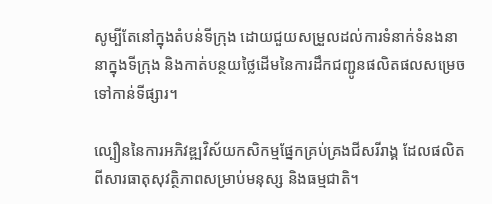សូម្បីតែនៅក្នុងតំបន់ទីក្រុង ដោយជួយសម្រួលដល់ការទំនាក់ទំនងនានាក្នុងទីក្រុង និងកាត់បន្ថយថ្លៃដើមនៃការដឹកជញ្ជូនផលិតផលសម្រេច ទៅកាន់ទីផ្សារ។

ល្បឿននៃការអភិវឌ្ឍវិស័យកសិកម្មផ្នែកគ្រប់គ្រងជីសរីរាង្គ ដែលផលិតពីសារធាតុសុវត្ថិភាពសម្រាប់មនុស្ស និងធម្មជាតិ។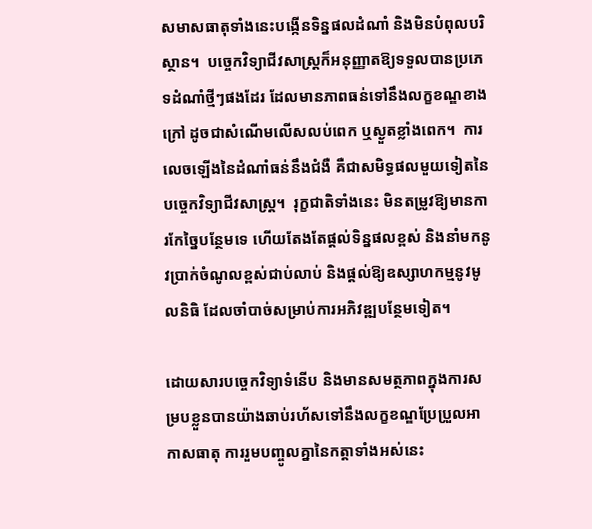សមាសធាតុទាំងនេះបង្កើនទិន្នផលដំណាំ និងមិនបំពុលបរិស្ថាន។  បច្ចេកវិទ្យាជីវសាស្រ្តក៏អនុញ្ញាតឱ្យទទួលបានប្រភេទដំណាំថ្មីៗផងដែរ ដែលមានភាពធន់ទៅនឹងលក្ខខណ្ឌខាងក្រៅ ដូចជាសំណើមលើសលប់ពេក ឬស្ងួតខ្លាំងពេក។  ការលេចឡើងនៃដំណាំធន់នឹងជំងឺ គឺជាសមិទ្ធផលមួយទៀតនៃបច្ចេកវិទ្យាជីវសាស្ត្រ។  រុក្ខជាតិទាំងនេះ មិនតម្រូវឱ្យមានការកែច្នៃបន្ថែមទេ ហើយតែងតែផ្តល់ទិន្នផលខ្ពស់ និងនាំមកនូវប្រាក់ចំណូលខ្ពស់ជាប់លាប់ និងផ្តល់ឱ្យឧស្សាហកម្មនូវមូលនិធិ ដែលចាំបាច់សម្រាប់ការអភិវឌ្ឍបន្ថែមទៀត។

ដោយសារបច្ចេកវិទ្យាទំនើប និងមានសមត្ថភាពក្នុងការសម្របខ្លួនបានយ៉ាងឆាប់រហ័សទៅនឹងលក្ខខណ្ឌប្រែប្រួលអាកាសធាតុ ការរួមបញ្ចូលគ្នានៃកត្តាទាំងអស់នេះ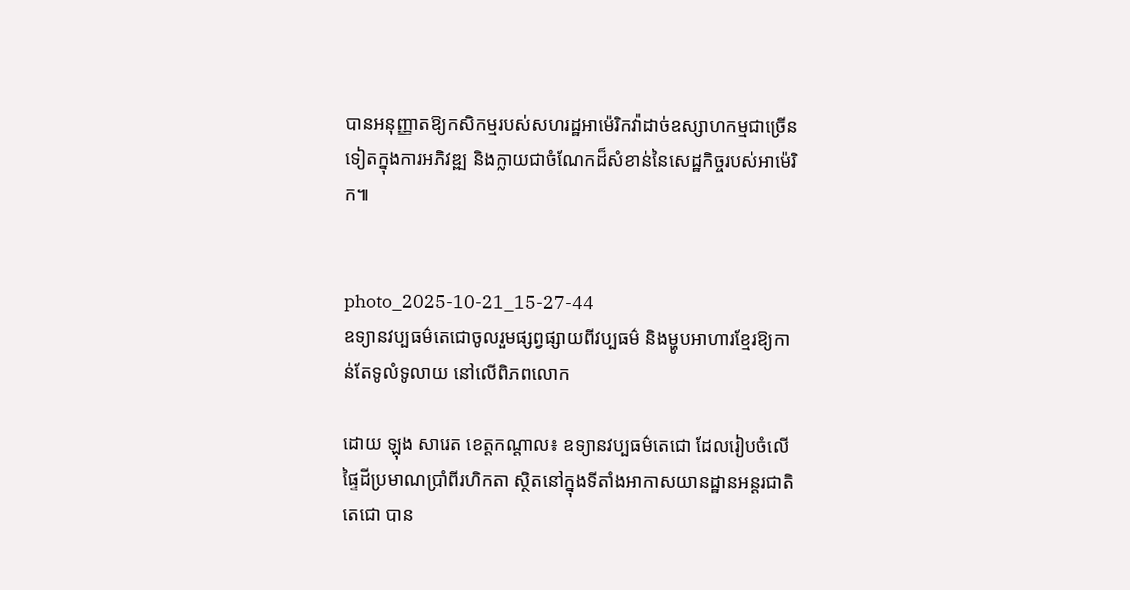បានអនុញ្ញាតឱ្យកសិកម្មរបស់សហរដ្ឋអាម៉េរិកវ៉ាដាច់ឧស្សាហកម្មជាច្រើនទៀតក្នុងការអភិវឌ្ឍ និងក្លាយជាចំណែកដ៏សំខាន់នៃសេដ្ឋកិច្ចរបស់អាម៉េរិក៕


photo_2025-10-21_15-27-44
ឧទ្យានវប្បធម៌តេជោចូលរួមផ្សព្វផ្សាយពីវប្បធម៌ និងម្ហូបអាហារខ្មែរឱ្យកាន់តែទូលំទូលាយ នៅលើពិភពលោក

ដោយ ឡុង សារេត ខេត្តកណ្តាល៖ ឧទ្យានវប្បធម៌តេជោ ដែលរៀបចំលើផ្ទៃដីប្រមាណប្រាំពីរហិកតា ស្ថិតនៅក្នុងទីតាំងអាកាសយានដ្ឋានអន្តរជាតិតេជោ បាន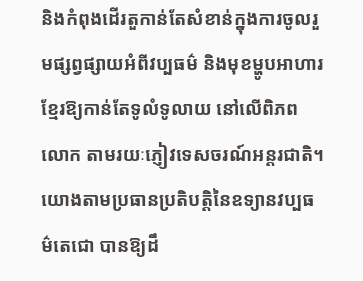និងកំពុងដើរតួកាន់តែសំខាន់ក្នុងការចូលរួមផ្សព្វផ្សាយអំពីវប្បធម៌ និងមុខម្ហូបអាហារខ្មែរឱ្យកាន់តែទូលំទូលាយ នៅលើពិភពលោក តាមរយៈភ្ញៀវទេសចរណ៍អន្តរជាតិ។ យោងតាមប្រធានប្រតិបត្តិនៃឧទ្យានវប្បធម៌តេជោ បានឱ្យដឹ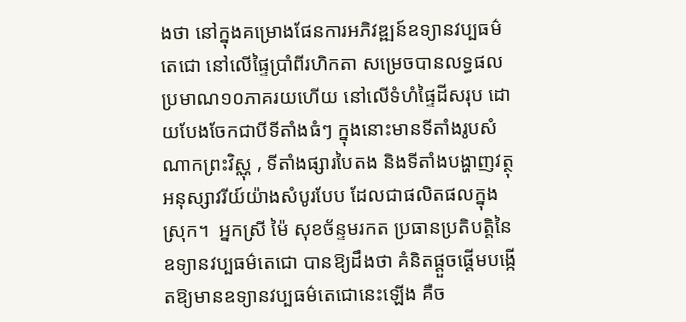ងថា នៅក្នុងគម្រោងផែនការអភិវឌ្ឍន៍ឧទ្យានវប្បធម៌តេជោ នៅលើផ្ទៃប្រាំពីរហិកតា សម្រេចបានលទ្ធផលប្រមាណ១០ភាគរយហើយ នៅលើទំហំផ្ទៃដីសរុប ដោយបែងចែកជាបីទីតាំងធំៗ ក្នុងនោះមានទីតាំងរូបសំណាកព្រះវិស្ណុ , ទីតាំងផ្សារបៃតង និងទីតាំងបង្ហាញវត្ថុអនុស្សាវរីយ៍យ៉ាងសំបូរបែប ដែលជាផលិតផលក្នុងស្រុក។  អ្នកស្រី ម៉ៃ សុខច័ន្ទមរកត ប្រធានប្រតិបត្តិនៃឧទ្យានវប្បធម៌តេជោ បានឱ្យដឹងថា គំនិតផ្តួចផ្តើមបង្កើតឱ្យមានឧទ្យានវប្បធម៌តេជោនេះឡើង គឺច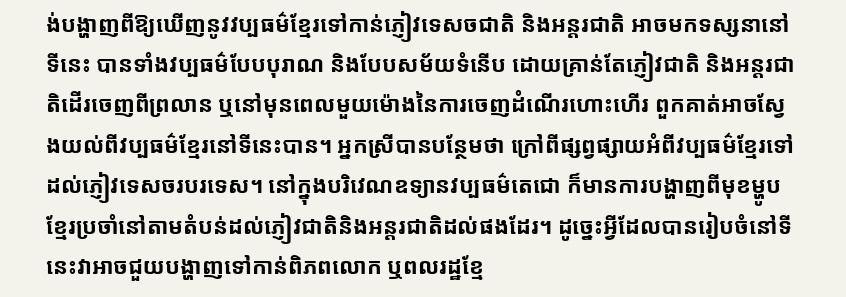ង់បង្ហាញពីឱ្យឃើញនូវវប្បធម៌ខ្មែរទៅកាន់ភ្ញៀវទេសចជាតិ និងអន្តរជាតិ អាចមកទស្សនានៅទីនេះ បានទាំងវប្បធម៌បែបបុរាណ និងបែបសម័យទំនើប ដោយគ្រាន់តែភ្ញៀវជាតិ និងអន្តរជាតិដើរចេញពីព្រលាន ឬនៅមុនពេលមួយម៉ោងនៃការចេញដំណើរហោះហើរ ពួកគាត់អាចស្វែងយល់ពីវប្បធម៌ខ្មែរនៅទីនេះបាន។ អ្នកស្រីបានបន្ថែមថា ក្រៅពីផ្សព្វផ្សាយអំពីវប្បធម៌ខ្មែរទៅដល់ភ្ញៀវទេសចរបរទេស។ នៅក្នុងបរិវេណឧទ្យានវប្បធម៌តេជោ ក៏មានការបង្ហាញពីមុខម្ហូបខ្មែរប្រចាំនៅតាមតំបន់ដល់ភ្ញៀវជាតិនិងអន្តរជាតិដល់ផងដែរ។ ដូច្នេះអ្វីដែលបានរៀបចំនៅទីនេះវាអាចជួយបង្ហាញទៅកាន់ពិភពលោក ឬពលរដ្ឋខ្មែ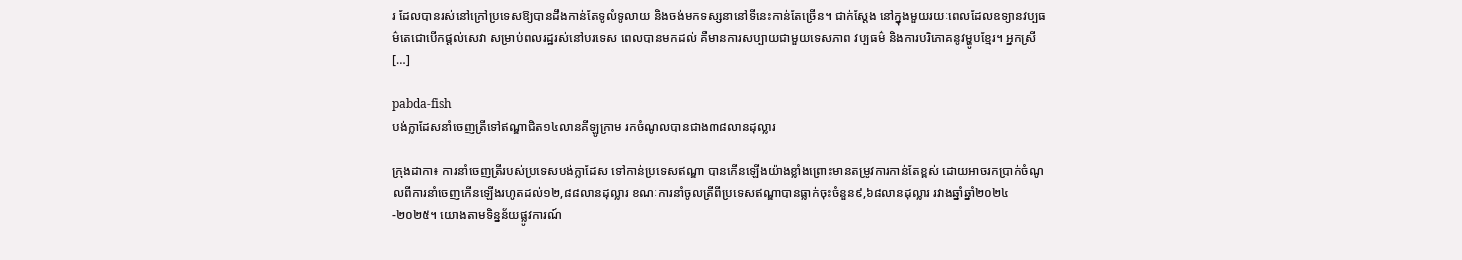រ ដែលបានរស់នៅក្រៅប្រទេសឱ្យបានដឹងកាន់តែទូលំទូលាយ និងចង់មកទស្សនានៅទីនេះកាន់តែច្រើន។ ជាក់ស្តែង នៅក្នុងមួយរយៈពេលដែលឧទ្យានវប្បធម៌តេជោបើកផ្តល់សេវា សម្រាប់ពលរដ្ឋរស់នៅបរទេស ពេលបានមកដល់ គឺមានការសប្បាយជាមួយទេសភាព វប្បធម៌ និងការបរិភោគនូវម្ហូបខ្មែរ។ អ្នកស្រី […]

pabda-fish
បង់ក្លាដែសនាំចេញត្រីទៅឥណ្ឌាជិត១៤លានគីឡូក្រាម រកចំណូលបានជាង៣៨លានដុល្លារ

ក្រុងដាកា៖ ការនាំចេញត្រីរបស់ប្រទេសបង់ក្លាដែស ទៅកាន់ប្រទេសឥណ្ឌា បានកើនឡើងយ៉ាងខ្លាំងព្រោះមានតម្រូវការកាន់តែខ្ពស់ ដោយអាចរកប្រាក់ចំណូលពីការនាំចេញកើនឡើងរហូតដល់១២,៨៨លានដុល្លារ ខណៈការនាំចូលត្រីពីប្រទេសឥណ្ឌាបានធ្លាក់ចុះចំនួន៩,៦៨លានដុល្លារ រវាងឆ្នាំឆ្នាំ២០២៤-២០២៥។ យោងតាមទិន្នន័យផ្លូវការណ៍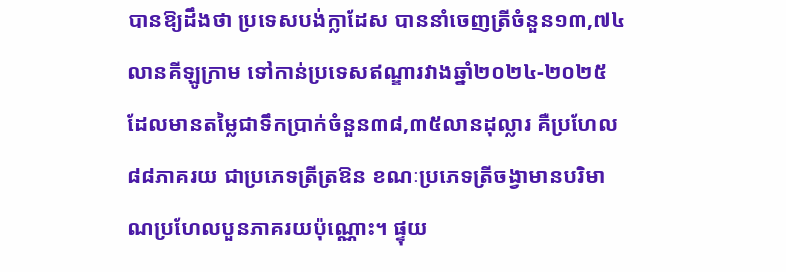បានឱ្យដឹងថា ប្រទេសបង់ក្លាដែស បាននាំចេញត្រីចំនួន១៣,៧៤លានគីឡូក្រាម ទៅកាន់ប្រទេសឥណ្ឌារវាងឆ្នាំ២០២៤-២០២៥ ដែលមានតម្លៃជាទឹកប្រាក់ចំនួន៣៨,៣៥លានដុល្លារ គឺប្រហែល៨៨ភាគរយ ជាប្រភេទត្រីត្រឱន ខណៈប្រភេទត្រីចង្វាមានបរិមាណប្រហែលបួនភាគរយប៉ុណ្ណោះ។ ផ្ទុយ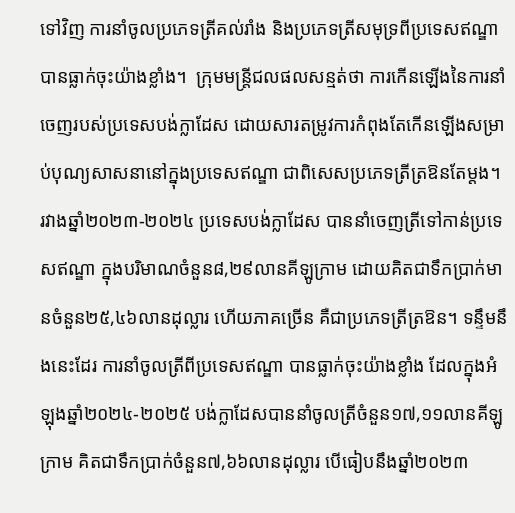ទៅវិញ ការនាំចូលប្រភេទត្រីគល់រាំង និងប្រភេទត្រីសមុទ្រពីប្រទេសឥណ្ឌា បានធ្លាក់ចុះយ៉ាងខ្លាំង។  ក្រុមមន្ត្រីជលផលសន្មត់ថា ការកើនឡើងនៃការនាំចេញរបស់ប្រទេសបង់ក្លាដែស ដោយសារតម្រូវការកំពុងតែកើនឡើងសម្រាប់បុណ្យសាសនានៅក្នុងប្រទេសឥណ្ឌា ជាពិសេសប្រភេទត្រីត្រឱនតែម្តង។ រវាងឆ្នាំ២០២៣-២០២៤ ប្រទេសបង់ក្លាដែស បាននាំចេញត្រីទៅកាន់ប្រទេសឥណ្ឌា ក្នុងបរិមាណចំនួន៨,២៩លានគីឡូក្រាម ដោយគិតជាទឹកប្រាក់មានចំនួន២៥,៤៦លានដុល្លារ ហើយភាគច្រើន គឺជាប្រភេទត្រីត្រឱន។ ទន្ទឹមនឹងនេះដែរ ការនាំចូលត្រីពីប្រទេសឥណ្ឌា បានធ្លាក់ចុះយ៉ាងខ្លាំង ដែលក្នុងអំឡុងឆ្នាំ២០២៤-២០២៥ បង់ក្លាដែសបាននាំចូលត្រីចំនួន១៧,១១លានគីឡូក្រាម គិតជាទឹកប្រាក់ចំនួន៧,៦៦លានដុល្លារ បើធៀបនឹងឆ្នាំ២០២៣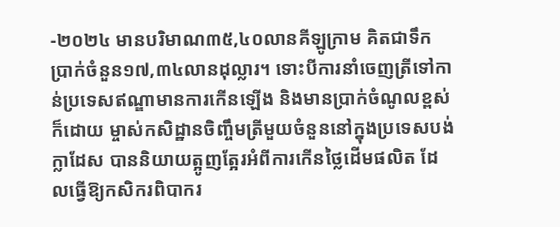-២០២៤ មានបរិមាណ៣៥,៤០លានគីឡូក្រាម គិតជាទឹកប្រាក់ចំនួន១៧,៣៤លានដុល្លារ។ ទោះបីការនាំចេញត្រីទៅកាន់ប្រទេសឥណ្ឌាមានការកើនឡើង និងមានប្រាក់ចំណូលខ្ពស់ក៏ដោយ ម្ចាស់កសិដ្ឋានចិញ្ចឹមត្រីមួយចំនួននៅក្នុងប្រទេសបង់ក្លាដែស បាននិយាយត្អូញត្អែរអំពីការកើនថ្លៃដើមផលិត ដែលធ្វើឱ្យកសិករពិបាករ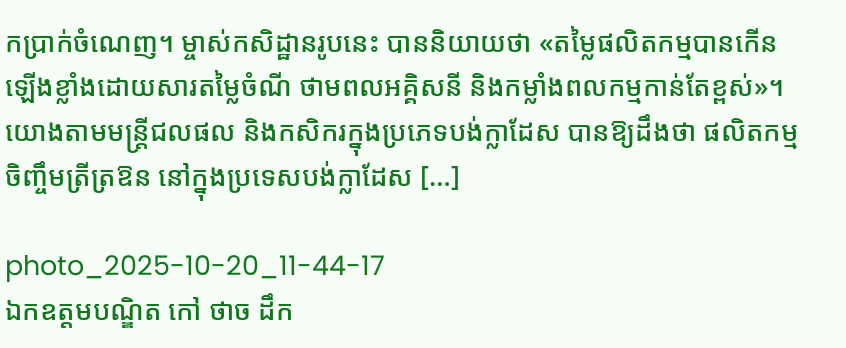កប្រាក់ចំណេញ។ ម្ចាស់កសិដ្ឋានរូបនេះ បាននិយាយថា «តម្លៃផលិតកម្មបានកើនឡើងខ្លាំងដោយសារតម្លៃចំណី ថាមពលអគ្គិសនី និងកម្លាំងពលកម្មកាន់តែខ្ពស់»។ យោងតាមមន្ត្រីជលផល និងកសិករក្នុងប្រភេទបង់ក្លាដែស បានឱ្យដឹងថា ផលិតកម្មចិញ្ចឹមត្រីត្រឱន នៅក្នុងប្រទេសបង់ក្លាដែស […]

photo_2025-10-20_11-44-17
ឯកឧត្តមបណ្ឌិត កៅ ថាច ដឹក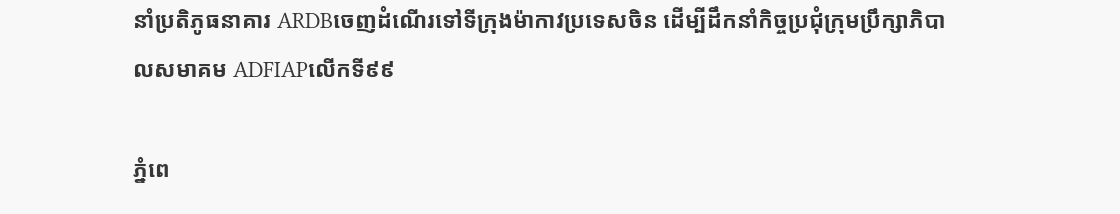នាំប្រតិភូធនាគារ ARDBចេញដំណើរទៅទីក្រុងម៉ាកាវប្រទេសចិន ដើម្បីដឹកនាំកិច្ចប្រជុំក្រុមប្រឹក្សាភិបាលសមាគម ADFIAPលើកទី៩៩

ភ្នំពេ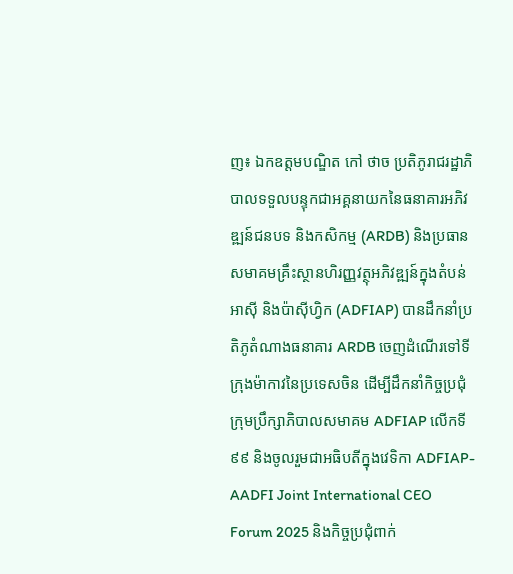ញ៖ ឯកឧត្តមបណ្ឌិត កៅ ថាច ប្រតិភូរាជរដ្ឋាភិបាលទទួលបន្ទុកជាអគ្គនាយកនៃធនាគារអភិវឌ្ឍន៍ជនបទ និងកសិកម្ម (ARDB) និងប្រធានសមាគមគ្រឹះស្ថានហិរញ្ញវត្ថុអភិវឌ្ឍន៍ក្នុងតំបន់អាស៊ី និងប៉ាស៊ីហ្វិក (ADFIAP) បានដឹកនាំប្រតិភូតំណាងធនាគារ ARDB ចេញដំណើរទៅទីក្រុងម៉ាកាវនៃប្រទេសចិន ដើម្បីដឹកនាំកិច្ចប្រជុំក្រុមប្រឹក្សាភិបាលសមាគម ADFIAP លើកទី៩៩ និងចូលរួមជាអធិបតីក្នុងវេទិកា ADFIAP-AADFI Joint International CEO Forum 2025 និងកិច្ចប្រជុំពាក់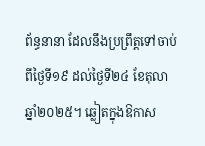ព័ន្ធនានា ដែលនឹងប្រព្រឹត្តទៅចាប់ពីថ្ងៃទី១៩ ដល់ថ្ងៃទី២៤ ខែតុលា ឆ្នាំ២០២៥។ ឆ្លៀតក្នុងឱកាស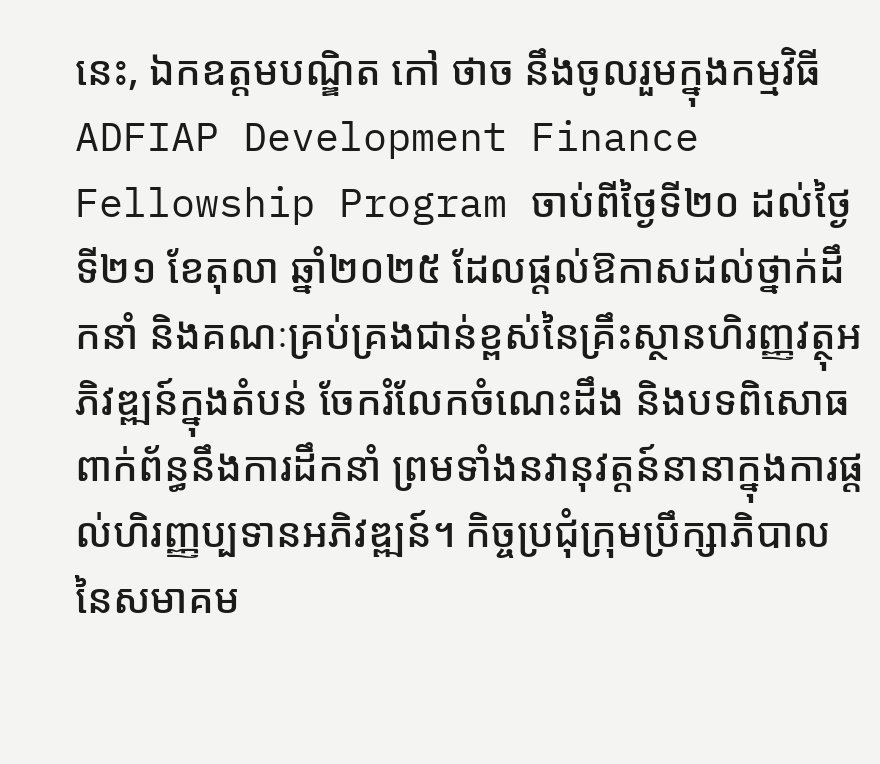នេះ, ឯកឧត្តមបណ្ឌិត កៅ ថាច នឹងចូលរួមក្នុងកម្មវិធី ADFIAP Development Finance Fellowship Program ចាប់ពីថ្ងៃទី២០ ដល់ថ្ងៃទី២១ ខែតុលា ឆ្នាំ២០២៥ ដែលផ្តល់ឱកាសដល់ថ្នាក់ដឹកនាំ និងគណៈគ្រប់គ្រងជាន់ខ្ពស់នៃគ្រឹះស្ថានហិរញ្ញវត្ថុអភិវឌ្ឍន៍ក្នុងតំបន់ ចែករំលែកចំណេះដឹង និងបទពិសោធ ពាក់ព័ន្ធនឹងការដឹកនាំ ព្រមទាំងនវានុវត្តន៍នានាក្នុងការផ្តល់ហិរញ្ញប្បទានអភិវឌ្ឍន៍។ កិច្ចប្រជុំក្រុមប្រឹក្សាភិបាលនៃសមាគម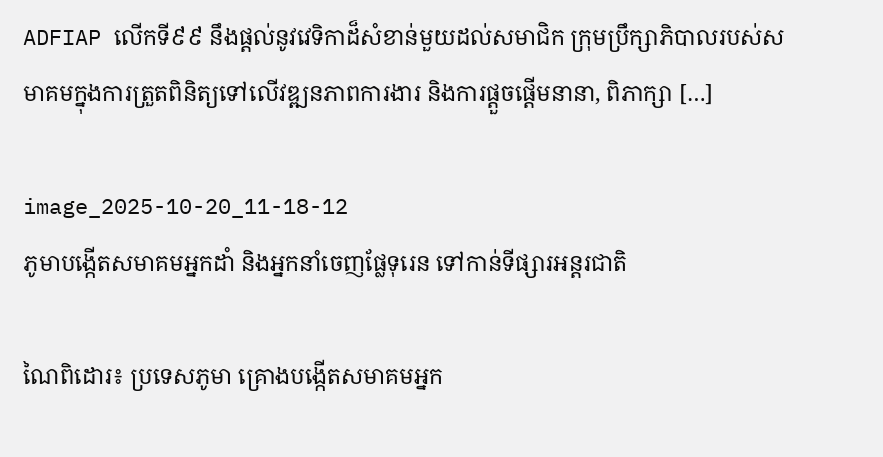ADFIAP លើកទី៩៩ នឹងផ្តល់នូវវេទិកាដ៏សំខាន់មួយដល់សមាជិក ក្រុមប្រឹក្សាភិបាលរបស់សមាគមក្នុងការត្រួតពិនិត្យទៅលើវឌ្ឍនភាពការងារ និងការផ្តួចផ្តើមនានា, ពិភាក្សា […]

image_2025-10-20_11-18-12
ភូមាបង្កើតសមាគមអ្នកដាំ និងអ្នកនាំចេញផ្លែទុរេន ទៅកាន់ទីផ្សារអន្តរជាតិ

ណៃពិដោរ៖ ប្រទេសភូមា គ្រោងបង្កើតសមាគមអ្នក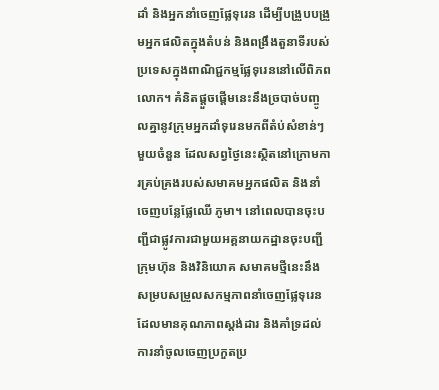ដាំ និងអ្នកនាំចេញផ្លែទុរេន ដើម្បីបង្រួបបង្រួមអ្នកផលិតក្នុងតំបន់ និងពង្រឹងតួនាទីរបស់ប្រទេសក្នុងពាណិជ្ជកម្មផ្លែទុរេននៅលើពិភពលោក។ គំនិតផ្តួចផ្តើមនេះនឹងច្របាច់បញ្ចូលគ្នានូវក្រុមអ្នកដាំទុរេនមកពីតំប់សំខាន់ៗមួយចំនួន ដែលសព្វថ្ងៃនេះស្ថិតនៅក្រោមការគ្រប់គ្រងរបស់សមាគមអ្នកផលិត និងនាំចេញបន្លែផ្លែឈើ ភូមា។ នៅពេលបានចុះបញ្ជីជាផ្លូវការជាមួយអគ្គនាយកដ្ឋានចុះបញ្ជីក្រុមហ៊ុន និងវិនិយោគ សមាគមថ្មីនេះនឹងសម្របសម្រួលសកម្មភាពនាំចេញផ្លែទុរេន ដែលមានគុណភាពស្តង់ដារ និងគាំទ្រដល់ការនាំចូលចេញប្រកួតប្រ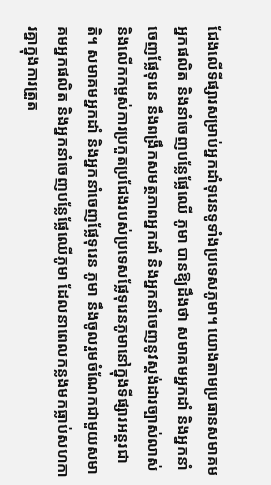ជែងលើទីផ្សារសម្រាប់អ្នកដាំទុរេនទូទាំងប្រទេសភូមា។ យោងតាមប្រធានសមាគមអ្នកផលិត និងនាំចេញបន្លែផ្លែឈើ ភូមា បានឱ្យដឹងថា សមាគមអ្នកដាំ និងអ្នកនាំចេញផ្លែទុរេន នឹងពង្រឹកសមត្ថភាពអ្នកដាំ និងអ្នកនាំចេញនូវស្តង់ដារច្បាស់លាស់ និងលើកកម្ពស់ការប្រកួតប្រជែងរបស់ប្រទេសផ្លែទុរេនភូមានៅក្នុងទីផ្សារអន្តរជាតិ។ សមាគមអ្នកដាំ និងអ្នកនាំចេញផ្លែទុរេន ភូមា នឹងចូលរួមចំណែកជាមួយសមាគមអ្នកផលិត និងអ្នកនាំចេញបន្លែផ្លែឈើភូមា ដែលនាពេលកន្លងមកធ្លាប់សហការគ្នាក្នុងការត្រួត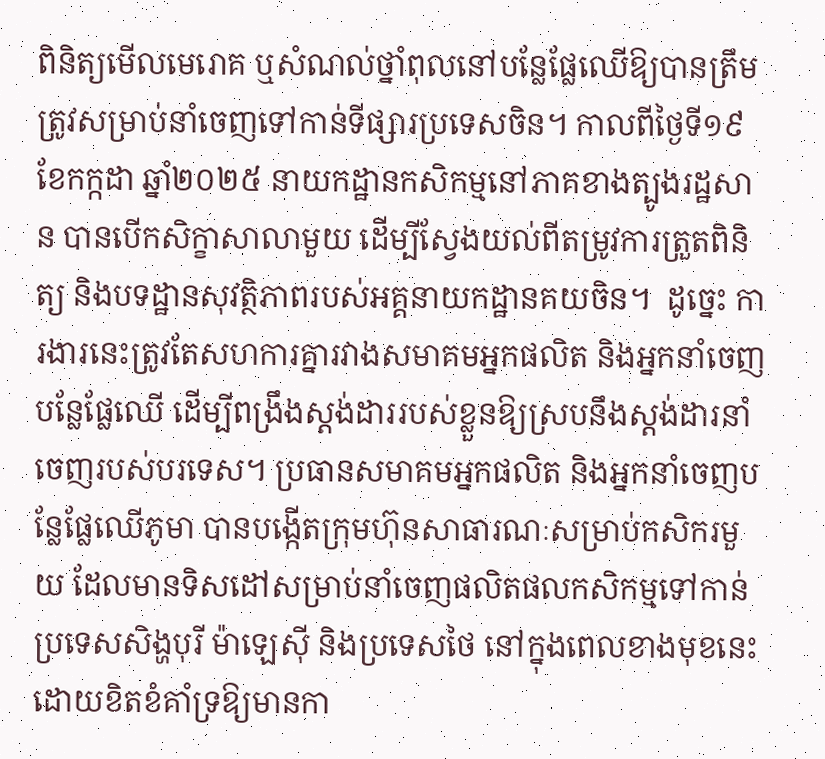ពិនិត្យមើលមេរោគ ឬសំណល់ថ្នាំពុលនៅបន្លែផ្លែឈើឱ្យបានត្រឹមត្រូវសម្រាប់នាំចេញទៅកាន់ទីផ្សារប្រទេសចិន។ កាលពីថ្ងៃទី១៩ ខែកក្កដា ឆ្នាំ២០២៥ នាយកដ្ឋានកសិកម្មនៅភាគខាងត្បូងរដ្ឋសាន បានបើកសិក្ខាសាលាមួយ ដើម្បីស្វែងយល់ពីតម្រូវការត្រួតពិនិត្យ និងបទដ្ឋានសុវត្ថិភាពរបស់អគ្គនាយកដ្ឋានគយចិន។  ដូច្នេះ ការងារនេះត្រូវតែសហការគ្នារវាងសមាគមអ្នកផលិត និងអ្នកនាំចេញបន្លែផ្លែឈើ ដើម្បីពង្រឹងស្តង់ដាររបស់ខ្លួនឱ្យស្របនឹងស្តង់ដារនាំចេញរបស់បរទេស។ ប្រធានសមាគមអ្នកផលិត និងអ្នកនាំចេញបន្លែផ្លែឈើភូមា បានបង្កើតក្រុមហ៊ុនសាធារណៈសម្រាប់កសិករមួយ ដែលមានទិសដៅសម្រាប់នាំចេញផលិតផលកសិកម្មទៅកាន់ប្រទេសសិង្ហបុរី ម៉ាឡេស៊ី និងប្រទេសថៃ នៅក្នុងពេលខាងមុខនេះ  ដោយខិតខំគាំទ្រឱ្យមានកា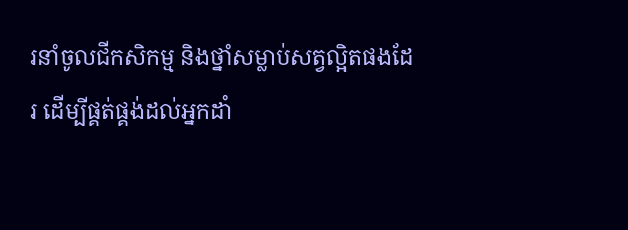រនាំចូលជីកសិកម្ម និងថ្នាំសម្លាប់សត្វល្អិតផងដែរ ដើម្បីផ្គត់ផ្គង់ដល់អ្នកដាំ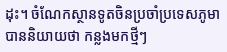ដុះ។ ចំណែកស្ថានទូតចិនប្រចាំប្រទេសភូមា បាននិយាយថា កន្លងមកថ្មីៗ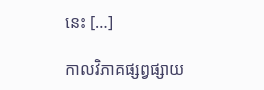នេះ […]

កាលវិភាគផ្សព្វផ្សាយ